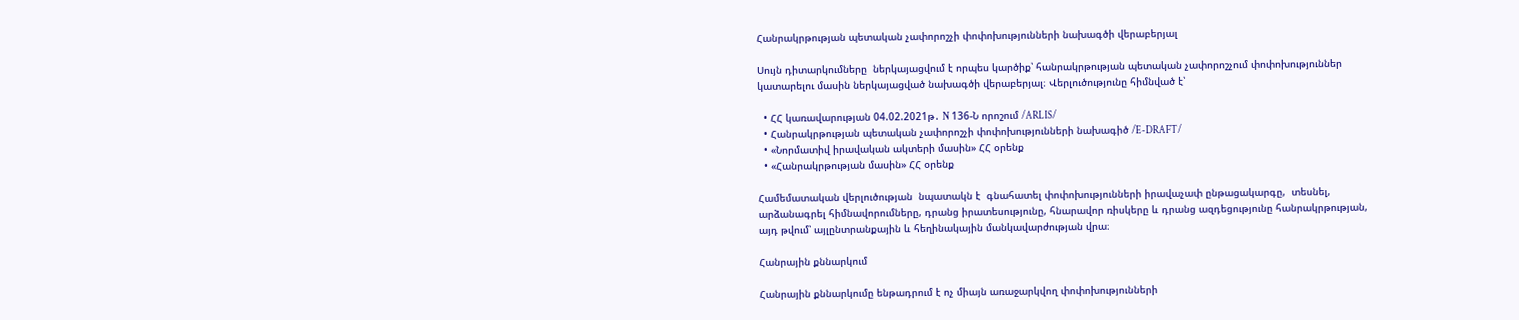Հանրակրթության պետական չափորոշչի փոփոխությունների նախագծի վերաբերյալ

Սույն դիտարկումները  ներկայացվում է որպես կարծիք՝ հանրակրթության պետական չափորոշչում փոփոխություններ կատարելու մասին ներկայացված նախագծի վերաբերյալ։ Վերլուծությունը հիմնված է՝

  • ՀՀ կառավարության 04.02.2021թ․ N 136-Ն որոշում /ARLIS/
  • Հանրակրթության պետական չափորոշչի փոփոխությունների նախագիծ /E-DRAFT/
  • «Նորմատիվ իրավական ակտերի մասին» ՀՀ օրենք
  • «Հանրակրթության մասին» ՀՀ օրենք

Համեմատական վերլուծության  նպատակն է  գնահատել փոփոխությունների իրավաչափ ընթացակարգը,  տեսնել, արձանագրել հիմնավորումները, դրանց իրատեսությունը, հնարավոր ռիսկերը և դրանց ազդեցությունը հանրակրթության, այդ թվում՝ այլընտրանքային և հեղինակային մանկավարժության վրա։

Հանրային քննարկում

Հանրային քննարկումը ենթադրում է ոչ միայն առաջարկվող փոփոխությունների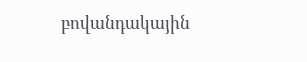բովանդակային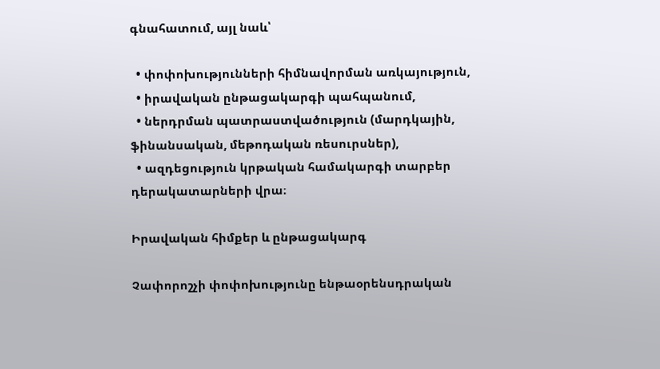գնահատում, այլ նաև՝

  • փոփոխությունների հիմնավորման առկայություն,
  • իրավական ընթացակարգի պահպանում,
  • ներդրման պատրաստվածություն (մարդկային, ֆինանսական, մեթոդական ռեսուրսներ),
  • ազդեցություն կրթական համակարգի տարբեր դերակատարների վրա։

Իրավական հիմքեր և ընթացակարգ

Չափորոշչի փոփոխությունը ենթաօրենսդրական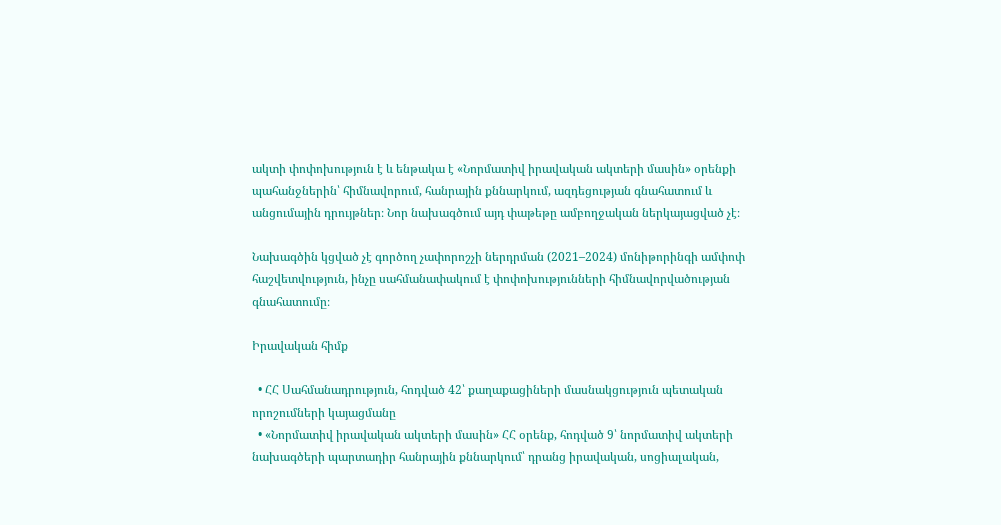ակտի փոփոխություն է և ենթակա է «Նորմատիվ իրավական ակտերի մասին» օրենքի պահանջներին՝ հիմնավորում, հանրային քննարկում, ազդեցության գնահատում և անցումային դրույթներ։ Նոր նախագծում այդ փաթեթը ամբողջական ներկայացված չէ։

Նախագծին կցված չէ գործող չափորոշչի ներդրման (2021–2024) մոնիթորինգի ամփոփ հաշվետվություն, ինչը սահմանափակում է փոփոխությունների հիմնավորվածության գնահատումը։

Իրավական հիմք

  • ՀՀ Սահմանադրություն, հոդված 42՝ քաղաքացիների մասնակցություն պետական որոշումների կայացմանը
  • «Նորմատիվ իրավական ակտերի մասին» ՀՀ օրենք, հոդված 9՝ նորմատիվ ակտերի նախագծերի պարտադիր հանրային քննարկում՝ դրանց իրավական, սոցիալական,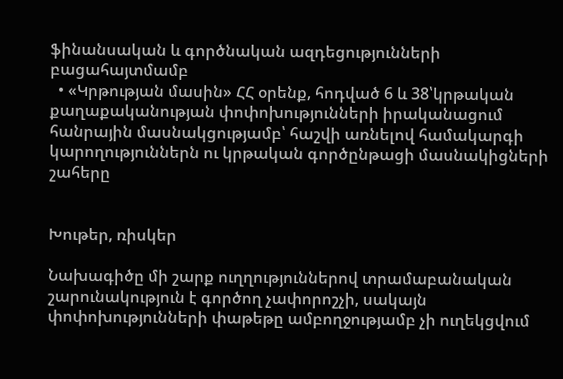ֆինանսական և գործնական ազդեցությունների բացահայտմամբ
  • «Կրթության մասին» ՀՀ օրենք, հոդված 6 և 38՝կրթական քաղաքականության փոփոխությունների իրականացում հանրային մասնակցությամբ՝ հաշվի առնելով համակարգի կարողություններն ու կրթական գործընթացի մասնակիցների շահերը


Խութեր, ռիսկեր

Նախագիծը մի շարք ուղղություններով տրամաբանական շարունակություն է գործող չափորոշչի, սակայն փոփոխությունների փաթեթը ամբողջությամբ չի ուղեկցվում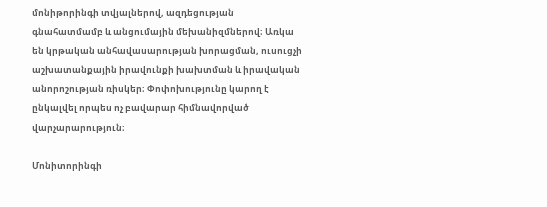մոնիթորինգի տվյալներով, ազդեցության գնահատմամբ և անցումային մեխանիզմներով։ Առկա են կրթական անհավասարության խորացման, ուսուցչի աշխատանքային իրավունքի խախտման և իրավական անորոշության ռիսկեր։ Փոփոխությունը կարող է ընկալվել որպես ոչ բավարար հիմնավորված վարչարարություն։

Մոնիտորինգի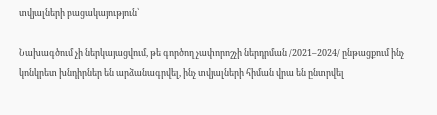տվյալների բացակայություն՝

Նախագծում չի ներկայացվում, թե գործող չափորոշչի ներդրման /2021–2024/ ընթացքում ինչ կոնկրետ խնդիրներ են արձանագրվել, ինչ տվյալների հիման վրա են ընտրվել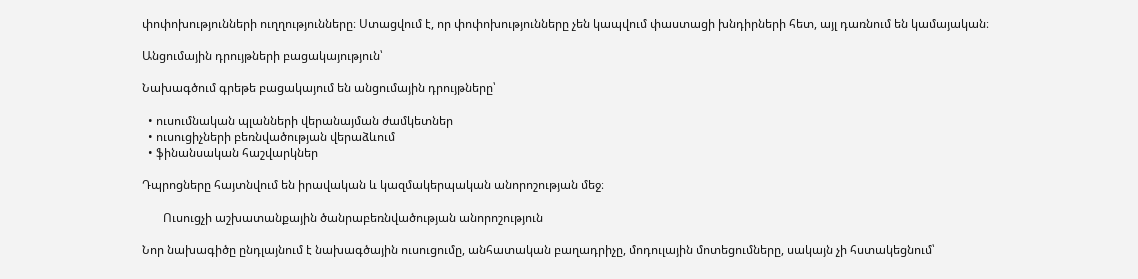փոփոխությունների ուղղությունները։ Ստացվում է, որ փոփոխությունները չեն կապվում փաստացի խնդիրների հետ, այլ դառնում են կամայական։

Անցումային դրույթների բացակայություն՝

Նախագծում գրեթե բացակայում են անցումային դրույթները՝

  • ուսումնական պլանների վերանայման ժամկետներ
  • ուսուցիչների բեռնվածության վերաձևում
  • ֆինանսական հաշվարկներ

Դպրոցները հայտնվում են իրավական և կազմակերպական անորոշության մեջ։

       Ուսուցչի աշխատանքային ծանրաբեռնվածության անորոշություն

Նոր նախագիծը ընդլայնում է նախագծային ուսուցումը, անհատական բաղադրիչը, մոդուլային մոտեցումները, սակայն չի հստակեցնում՝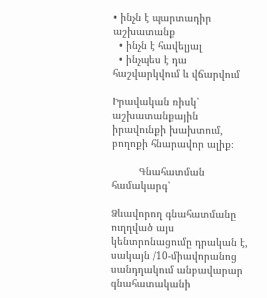• ինչն է պարտադիր աշխատանք
  • ինչն է հավելյալ
  • ինչպես է դա հաշվարկվում և վճարվում

Իրավական ռիսկ՝ աշխատանքային իրավունքի խախտում, բողոքի հնարավոր ալիք։

         Գնահատման համակարգ՝

Ձևավորող գնահատմանը ուղղված այս կենտրոնացումը դրական է, սակայն /10-միավորանոց սանդղակում անբավարար գնահատականի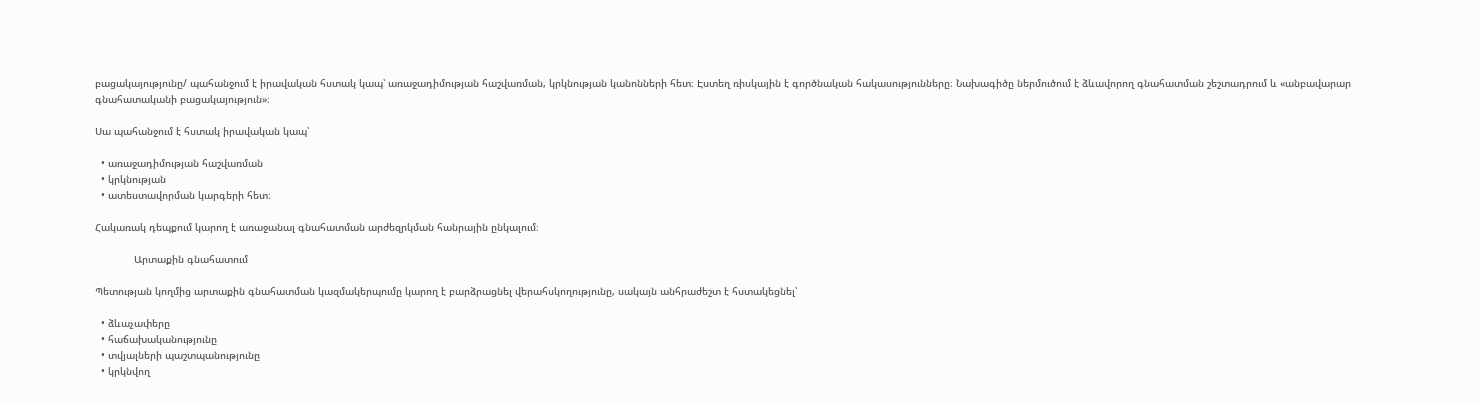բացակայությունը/ պահանջում է իրավական հստակ կապ՝ առաջադիմության հաշվառման, կրկնության կանոնների հետ։ Էստեղ ռիսկային է գործնական հակասությունները։ Նախագիծը ներմուծում է ձևավորող գնահատման շեշտադրում և «անբավարար գնահատականի բացակայություն»։

Սա պահանջում է հստակ իրավական կապ՝

  • առաջադիմության հաշվառման
  • կրկնության
  • ատեստավորման կարգերի հետ։

Հակառակ դեպքում կարող է առաջանալ գնահատման արժեզրկման հանրային ընկալում։

             Արտաքին գնահատում

Պետության կողմից արտաքին գնահատման կազմակերպումը կարող է բարձրացնել վերահսկողությունը, սակայն անհրաժեշտ է հստակեցնել՝

  • ձևաչափերը
  • հաճախականությունը
  • տվյալների պաշտպանությունը
  • կրկնվող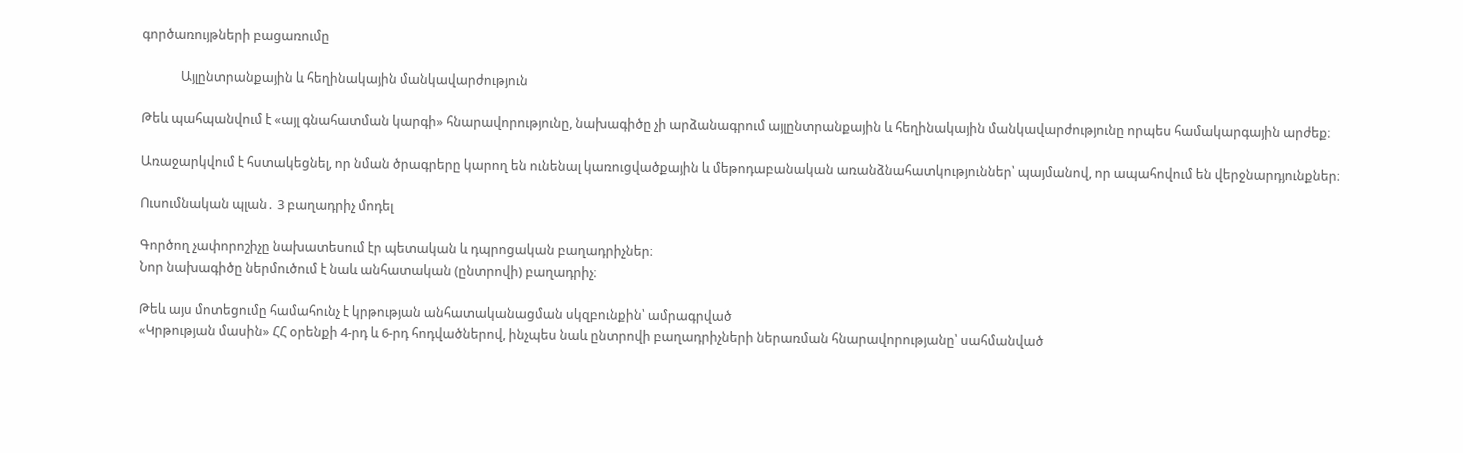գործառույթների բացառումը

             Այլընտրանքային և հեղինակային մանկավարժություն

Թեև պահպանվում է «այլ գնահատման կարգի» հնարավորությունը, նախագիծը չի արձանագրում այլընտրանքային և հեղինակային մանկավարժությունը որպես համակարգային արժեք։

Առաջարկվում է հստակեցնել, որ նման ծրագրերը կարող են ունենալ կառուցվածքային և մեթոդաբանական առանձնահատկություններ՝ պայմանով, որ ապահովում են վերջնարդյունքներ։

Ուսումնական պլան․ 3 բաղադրիչ մոդել

Գործող չափորոշիչը նախատեսում էր պետական և դպրոցական բաղադրիչներ։
Նոր նախագիծը ներմուծում է նաև անհատական (ընտրովի) բաղադրիչ։

Թեև այս մոտեցումը համահունչ է կրթության անհատականացման սկզբունքին՝ ամրագրված
«Կրթության մասին» ՀՀ օրենքի 4-րդ և 6-րդ հոդվածներով, ինչպես նաև ընտրովի բաղադրիչների ներառման հնարավորությանը՝ սահմանված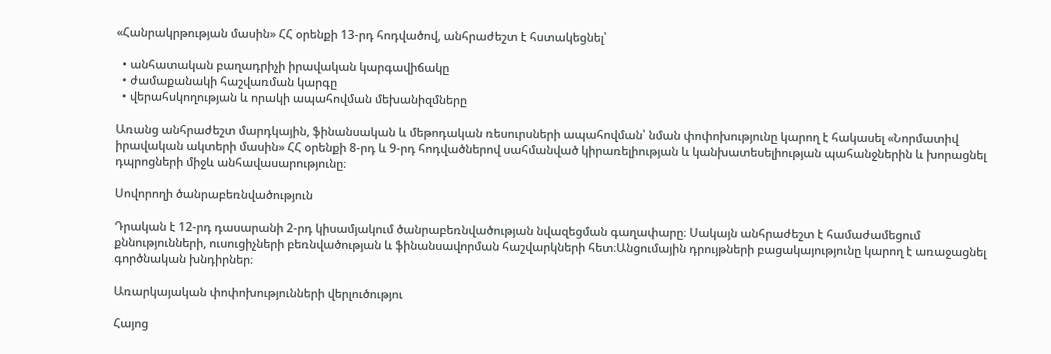«Հանրակրթության մասին» ՀՀ օրենքի 13-րդ հոդվածով, անհրաժեշտ է հստակեցնել՝

  • անհատական բաղադրիչի իրավական կարգավիճակը
  • ժամաքանակի հաշվառման կարգը
  • վերահսկողության և որակի ապահովման մեխանիզմները

Առանց անհրաժեշտ մարդկային, ֆինանսական և մեթոդական ռեսուրսների ապահովման՝ նման փոփոխությունը կարող է հակասել «Նորմատիվ իրավական ակտերի մասին» ՀՀ օրենքի 8-րդ և 9-րդ հոդվածներով սահմանված կիրառելիության և կանխատեսելիության պահանջներին և խորացնել դպրոցների միջև անհավասարությունը։

Սովորողի ծանրաբեռնվածություն

Դրական է 12-րդ դասարանի 2-րդ կիսամյակում ծանրաբեռնվածության նվազեցման գաղափարը։ Սակայն անհրաժեշտ է համաժամեցում քննությունների, ուսուցիչների բեռնվածության և ֆինանսավորման հաշվարկների հետ։Անցումային դրույթների բացակայությունը կարող է առաջացնել գործնական խնդիրներ։

Առարկայական փոփոխությունների վերլուծությու

Հայոց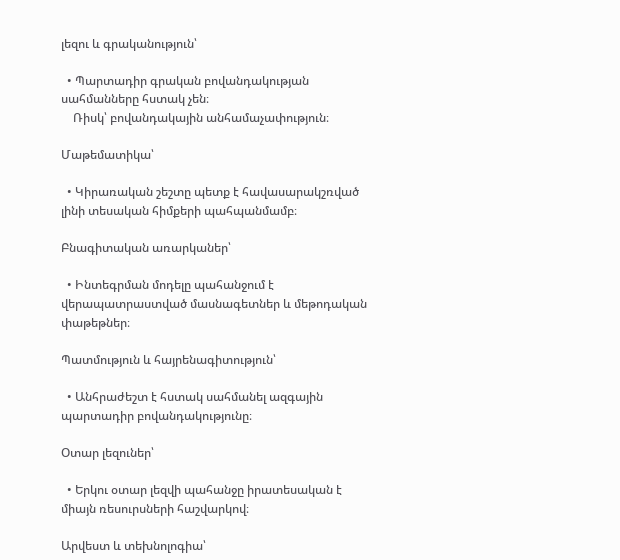լեզու և գրականություն՝

  • Պարտադիր գրական բովանդակության սահմանները հստակ չեն։
    Ռիսկ՝ բովանդակային անհամաչափություն։

Մաթեմատիկա՝

  • Կիրառական շեշտը պետք է հավասարակշռված լինի տեսական հիմքերի պահպանմամբ։

Բնագիտական առարկաներ՝

  • Ինտեգրման մոդելը պահանջում է վերապատրաստված մասնագետներ և մեթոդական փաթեթներ։

Պատմություն և հայրենագիտություն՝

  • Անհրաժեշտ է հստակ սահմանել ազգային պարտադիր բովանդակությունը։

Օտար լեզուներ՝

  • Երկու օտար լեզվի պահանջը իրատեսական է միայն ռեսուրսների հաշվարկով։

Արվեստ և տեխնոլոգիա՝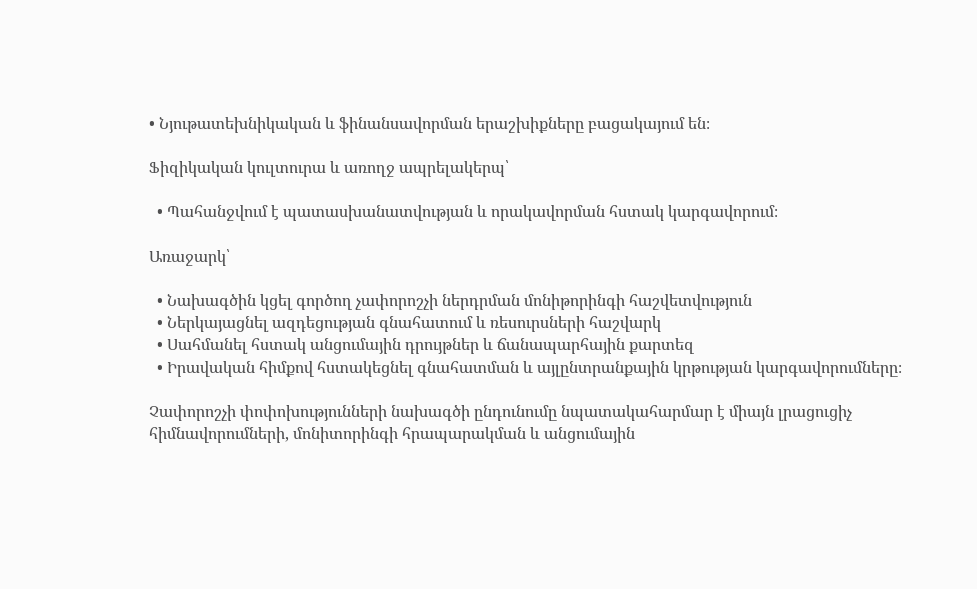• Նյութատեխնիկական և ֆինանսավորման երաշխիքները բացակայում են։

Ֆիզիկական կուլտուրա և առողջ ապրելակերպ՝

  • Պահանջվում է պատասխանատվության և որակավորման հստակ կարգավորում։

Առաջարկ՝

  • Նախագծին կցել գործող չափորոշչի ներդրման մոնիթորինգի հաշվետվություն
  • Ներկայացնել ազդեցության գնահատում և ռեսուրսների հաշվարկ
  • Սահմանել հստակ անցումային դրույթներ և ճանապարհային քարտեզ
  • Իրավական հիմքով հստակեցնել գնահատման և այլընտրանքային կրթության կարգավորումները։

Չափորոշչի փոփոխությունների նախագծի ընդունումը նպատակահարմար է միայն լրացուցիչ հիմնավորումների, մոնիտորինգի հրապարակման և անցումային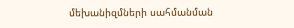մեխանիզմների սահմանման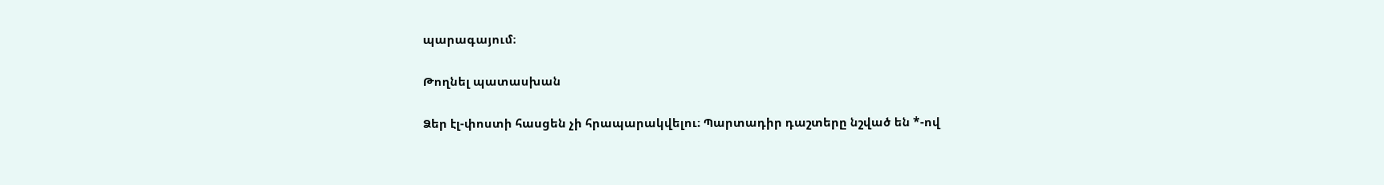պարագայում։

Թողնել պատասխան

Ձեր էլ-փոստի հասցեն չի հրապարակվելու։ Պարտադիր դաշտերը նշված են *-ով